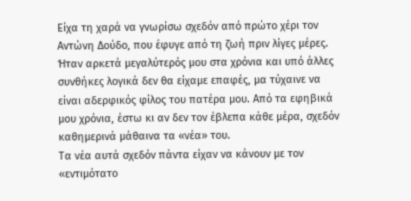Είχα τη χαρά να γνωρίσω σχεδόν από πρώτο χέρι τον Αντώνη Δούδο, που έφυγε από τη ζωή πριν λίγες μέρες. Ήταν αρκετά μεγαλύτερός μου στα χρόνια και υπό άλλες συνθήκες λογικά δεν θα είχαμε επαφές, μα τύχαινε να είναι αδερφικός φίλος του πατέρα μου. Από τα εφηβικά μου χρόνια, έστω κι αν δεν τον έβλεπα κάθε μέρα, σχεδόν καθημερινά μάθαινα τα «νέα» του.
Τα νέα αυτά σχεδόν πάντα είχαν να κάνουν με τον «εντιμότατο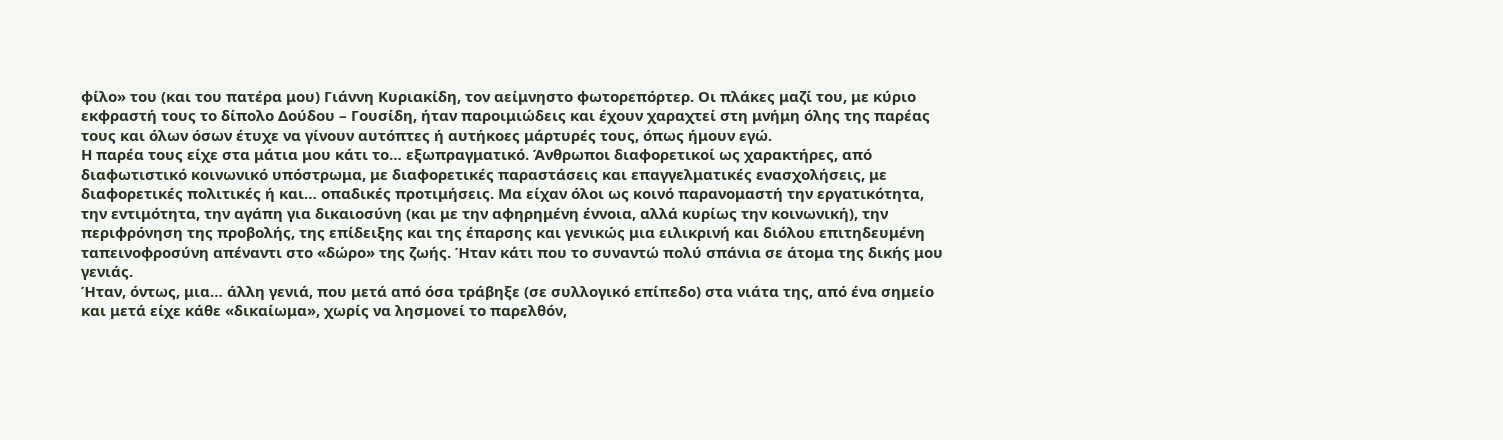φίλο» του (και του πατέρα μου) Γιάννη Κυριακίδη, τον αείμνηστο φωτορεπόρτερ. Οι πλάκες μαζί του, με κύριο εκφραστή τους το δίπολο Δούδου – Γουσίδη, ήταν παροιμιώδεις και έχουν χαραχτεί στη μνήμη όλης της παρέας τους και όλων όσων έτυχε να γίνουν αυτόπτες ή αυτήκοες μάρτυρές τους, όπως ήμουν εγώ.
Η παρέα τους είχε στα μάτια μου κάτι το… εξωπραγματικό. Άνθρωποι διαφορετικοί ως χαρακτήρες, από διαφωτιστικό κοινωνικό υπόστρωμα, με διαφορετικές παραστάσεις και επαγγελματικές ενασχολήσεις, με διαφορετικές πολιτικές ή και… οπαδικές προτιμήσεις. Μα είχαν όλοι ως κοινό παρανομαστή την εργατικότητα, την εντιμότητα, την αγάπη για δικαιοσύνη (και με την αφηρημένη έννοια, αλλά κυρίως την κοινωνική), την περιφρόνηση της προβολής, της επίδειξης και της έπαρσης και γενικώς μια ειλικρινή και διόλου επιτηδευμένη ταπεινοφροσύνη απέναντι στο «δώρο» της ζωής. Ήταν κάτι που το συναντώ πολύ σπάνια σε άτομα της δικής μου γενιάς.
Ήταν, όντως, μια… άλλη γενιά, που μετά από όσα τράβηξε (σε συλλογικό επίπεδο) στα νιάτα της, από ένα σημείο και μετά είχε κάθε «δικαίωμα», χωρίς να λησμονεί το παρελθόν,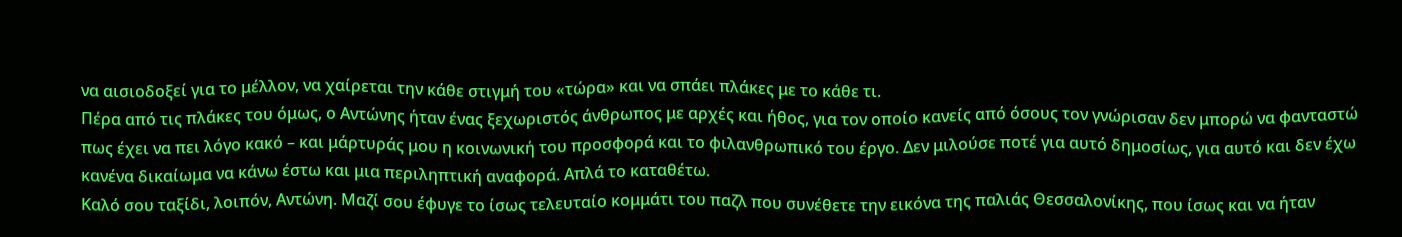να αισιοδοξεί για το μέλλον, να χαίρεται την κάθε στιγμή του «τώρα» και να σπάει πλάκες με το κάθε τι.
Πέρα από τις πλάκες του όμως, ο Αντώνης ήταν ένας ξεχωριστός άνθρωπος με αρχές και ήθος, για τον οποίο κανείς από όσους τον γνώρισαν δεν μπορώ να φανταστώ πως έχει να πει λόγο κακό – και μάρτυράς μου η κοινωνική του προσφορά και το φιλανθρωπικό του έργο. Δεν μιλούσε ποτέ για αυτό δημοσίως, για αυτό και δεν έχω κανένα δικαίωμα να κάνω έστω και μια περιληπτική αναφορά. Απλά το καταθέτω.
Καλό σου ταξίδι, λοιπόν, Αντώνη. Μαζί σου έφυγε το ίσως τελευταίο κομμάτι του παζλ που συνέθετε την εικόνα της παλιάς Θεσσαλονίκης, που ίσως και να ήταν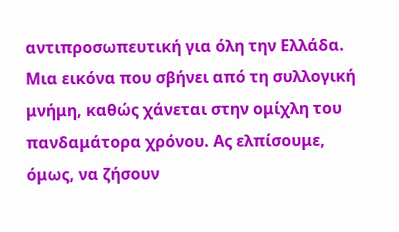αντιπροσωπευτική για όλη την Ελλάδα. Μια εικόνα που σβήνει από τη συλλογική μνήμη, καθώς χάνεται στην ομίχλη του πανδαμάτορα χρόνου. Ας ελπίσουμε, όμως, να ζήσουν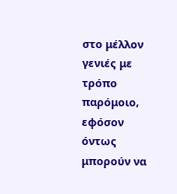στο μέλλον γενιές με τρόπο παρόμοιο, εφόσον όντως μπορούν να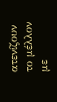ατενίζουν το μέλλον με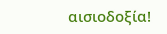αισιοδοξία!